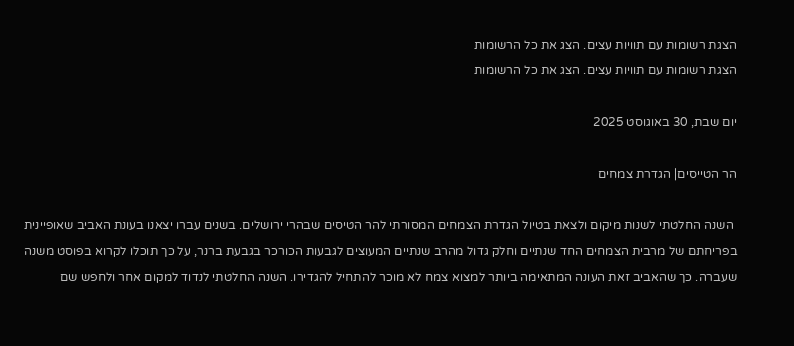הצגת רשומות עם תוויות עצים. הצג את כל הרשומות
הצגת רשומות עם תוויות עצים. הצג את כל הרשומות

יום שבת, 30 באוגוסט 2025

הר הטייסים| הגדרת צמחים

 השנה החלטתי לשנות מיקום ולצאת בטיול הגדרת הצמחים המסורתי להר הטיסים שבהרי ירושלים. בשנים עברו יצאנו בעונת האביב שאופיינית בפריחתם של מרבית הצמחים החד שנתיים וחלק גדול מהרב שנתיים המעוצים לגבעות הכורכר בגבעת ברנר, על כך תוכלו לקרוא בפוסט משנה שעברה. כך שהאביב זאת העונה המתאימה ביותר למצוא צמח לא מוכר להתחיל להגדירו. השנה החלטתי לנדוד למקום אחר ולחפש שם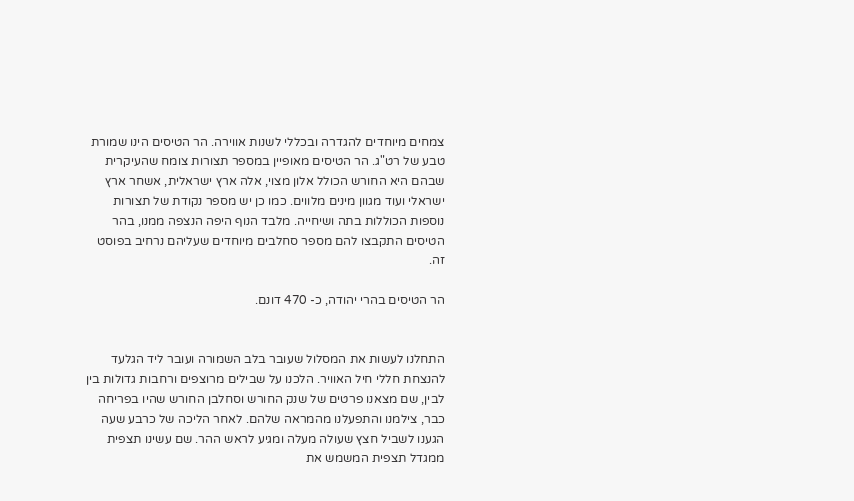צמחים מיוחדים להגדרה ובכללי לשנות אווירה. הר הטיסים הינו שמורת טבע של רט"ג. הר הטיסים מאופיין במספר תצורות צומח שהעיקרית שבהם היא החורש הכולל אלון מצוי, אלה ארץ ישראלית, אשחר ארץ ישראלי ועוד מגוון מינים מלווים. כמו כן יש מספר נקודת של תצורות נוספות הכוללות בתה ושיחייה. מלבד הנוף היפה הנצפה ממנו, בהר הטיסים התקבצו להם מספר סחלבים מיוחדים שעליהם נרחיב בפוסט זה.

הר הטיסים בהרי יהודה, כ- 470 דונם.


התחלנו לעשות את המסלול שעובר בלב השמורה ועובר ליד הגלעד להנצחת חללי חיל האוויר. הלכנו על שבילים מרוצפים ורחבות גדולות בין לבין, שם מצאנו פרטים של שנק החורש וסחלבן החורש שהיו בפריחה כבר, צילמנו והתפעלנו מהמראה שלהם. לאחר הליכה של כרבע שעה הגענו לשביל חצץ שעולה מעלה ומגיע לראש ההר. שם עשינו תצפית ממגדל תצפית המשמש את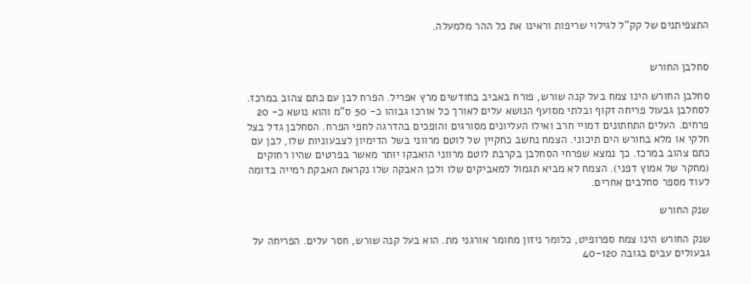התצפיתנים של קק"ל לגילוי שריפות וראינו את כל ההר מלמעלה.


סחלבן החורש

סחלבן החורש הינו צמח בעל קנה שורש, פורח באביב בחודשים מרץ אפריל. הפרח לבן עם כתם צהוב במרכז. לסחלבן גבעול פריחה זקוף ובלתי מסועף הנושא עלים לאורך כל אורכו גבוהו כ- 50 ס"מ והוא נושא כ- 20 פרחים. העלים התחתונים דמויי חרב ואילו העליונים מסורגים והופכים בהדרגה לחפי הפרח. הסחלבן גדל בצל חלקי או מלא בחורש הים תיכוני. הצמח נחשב כחקיין של לוטם מרווני בשל הדימיון לצבעוניות שלו, לבן עם כתם צהוב במרכז. כך נמצא שפרחי הסחלבן בקרבת לוטם מרווני הואבקו יותר מאשר בפרטים שהיו רחוקים (מחקר של אמוץ דפני). הצמח לא מביא תגמול למאביקים שלו ולכן האבקה שלו נקראת האבקת רמייה בדומה לעוד מספר סחלבים אחרים.

שנק החורש

שנק החורש הינו צמח ספרופיט, כלומר ניזון מחומר אורגני מת. הוא בעל קנה שורש, חסר עלים. הפריחה על גבעולים עבים בגובה 40-120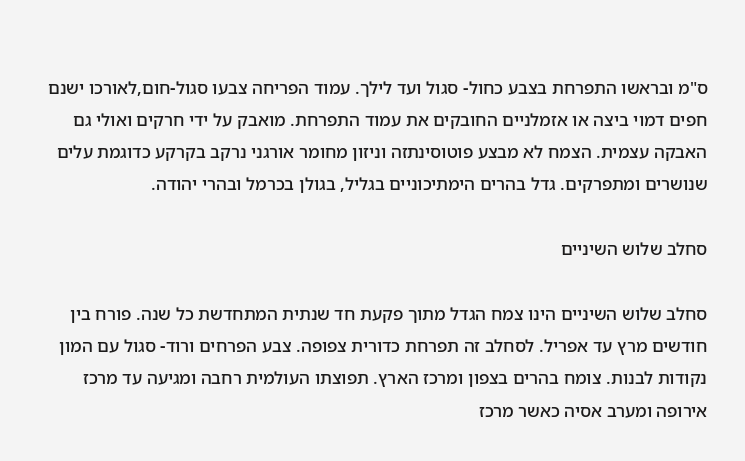ס"מ ובראשו התפרחת בצבע כחול- סגול ועד לילך. עמוד הפריחה צבעו סגול-חום,לאורכו ישנם חפים דמוי ביצה או אזמלניים החובקים את עמוד התפרחת. מואבק על ידי חרקים ואולי גם האבקה עצמית. הצמח לא מבצע פוטוסינתזה וניזון מחומר אורגני נרקב בקרקע כדוגמת עלים שנושרים ומתפרקים. גדל בהרים הימתיכוניים בגליל, בגולן בכרמל ובהרי יהודה.

סחלב שלוש השיניים

סחלב שלוש השיניים הינו צמח הגדל מתוך פקעת חד שנתית המתחדשת כל שנה. פורח בין חודשים מרץ עד אפריל. לסחלב זה תפרחת כדורית צפופה. צבע הפרחים ורוד- סגול עם המון נקודות לבנות. צומח בהרים בצפון ומרכז הארץ. תפוצתו העולמית רחבה ומגיעה עד מרכז אירופה ומערב אסיה כאשר מרכז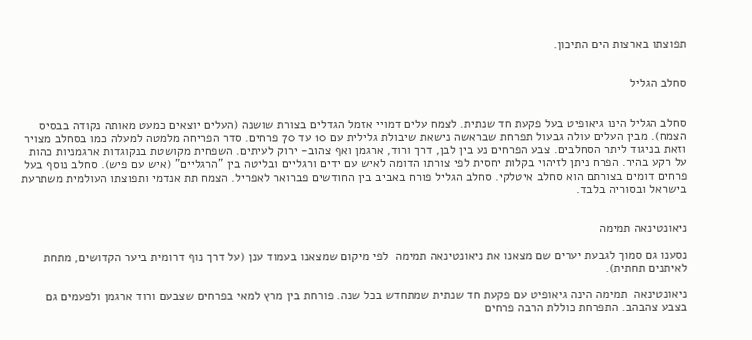תפוצתו בארצות הים התיכון.


סחלב הגליל


סחלב הגליל הינו גיאופיט בעל פקעת חד שנתית. לצמח עלים דמויי אזמל הגדלים בצורת שושנה (העלים יוצאים כמעט מאותה נקודה בבסיס הצמח). מבין העלים עולה גבעול תפרחת שבראשה נישאת שיבולת גלילית עם 10 עד 70 פרחים. סדר הפריחה מלמטה למעלה כמו בסחלב מצויר וזאת בניגוד ליתר הסחלבים. צבע הפרחים נע בין לבן, דרך ורוד, ארגמן ואף צהוב- ירוק לעיתים. השפחית מקושטת בנקוגדות ארגמניות כהות על רקע בהיר. הפרח ניתן לזיהוי בקלות יחסית לפי צורתו הדומה לאיש עם ידים ורגליים ובליטה בין "הרגליים" (איש עם פיש). סחלב נוסף בעל פרחים דומים בצורתם הוא סחלב איטלקי. סחלב הגליל פורח באביב בין החודשים פברואר לאפריל. הצמח תת אנדמי ותפוצתו העולמית משתרעת בישראל ובסוריה בלבד.


ניאונטינאה תמימה

נסענו גם סמוך לגבעת יערים שם מצאנו את ניאונטינאה תמימה  לפי מיקום שמצאנו בעמוד ענן (על דרך נוף דרומית ביער הקדושים, מתחת לאיתנים תחתית).

ניאונטינאה  תמימה הינה גיאופיט עם פקעת חד שנתית שמתחדש בכל שנה. פורחת בין מרץ למאי בפרחים שצבעם ורוד ארגמן ולפעמים גם בצבע צהבהב. התפרחת כוללת הרבה פרחים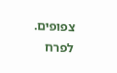צפופים. לפרח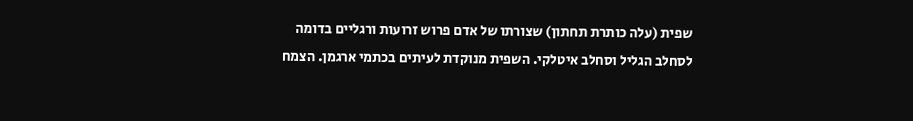שפית (עלה כותרת תחתון) שצורתו של אדם פרוש זרועות ורגליים בדומה לסחלב הגליל וסחלב איטלקי. השפית מנוקדת לעיתים בכתמי ארגמן. הצמח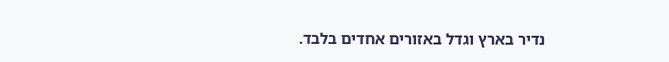נדיר בארץ וגדל באזורים אחדים בלבד.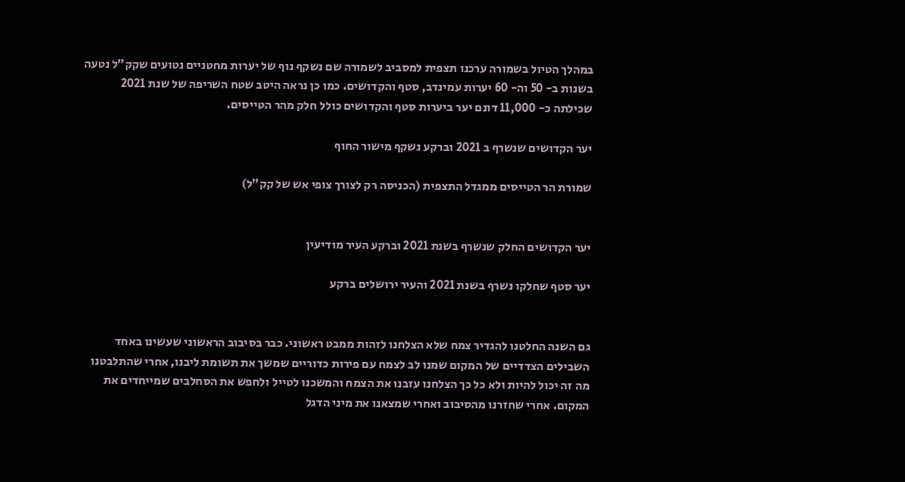במהלך הטיול בשמורה ערכנו תצפית למסביב לשמורה שם נשקף נוף של יערות מחטניים נטועים שקק"ל נטעה בשנות ב- 50 וה- 60 יערות עמינדב, סטף והקדושים. כמו כן נראה היטב שטח השריפה של שנת 2021 שכילתה כ- 11,000 דונם יער ביערות סטף והקדושים כולל חלק מהר הטייסים.

יער הקדושים שנשרף ב 2021 וברקע נשקף מישור החוף

שמורת הר הטייסים ממגדל התצפית (הכניסה רק לצורך צופי אש של קק"ל)


יער הקדושים החלק שנשרף בשנת 2021 וברקע העיר מודיעין

יער סטף שחלקו נשרף בשנת 2021 והעיר ירושלים ברקע


גם השנה החלטנו להגדיר צמח שלא הצלחנו לזהות ממבט ראשוני. כבר בסיבוב הראשוני שעשינו באחד השבילים הצדדיים של המקום שמנו לב לצמח עם פירות כדוריים שמשך את תשומת ליבנו, אחרי שהתלבטנו מה זה יכול להיות ולא כל כך הצלחנו עזבנו את הצמח והמשכנו לטייל ולחפש את הסחלבים שמייחדים את המקום. אחרי שחזרנו מהסיבוב ואחרי שמצאנו את מיני הדגל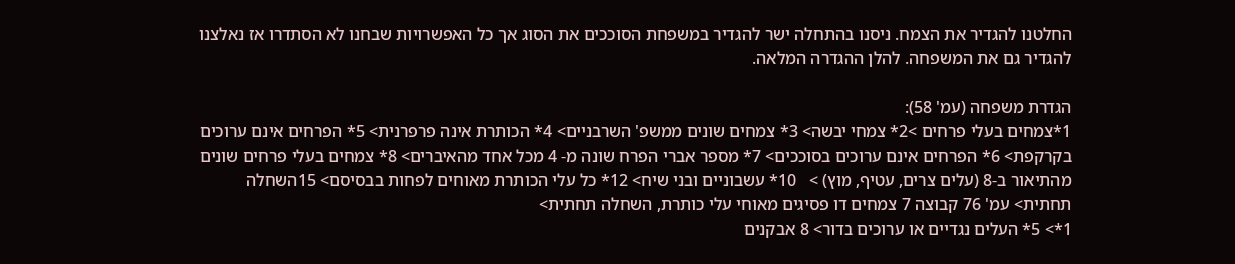החלטנו להגדיר את הצמח. ניסנו בהתחלה ישר להגדיר במשפחת הסוככים את הסוג אך כל האפשרויות שבחנו לא הסתדרו אז נאלצנו להגדיר גם את המשפחה. להלן ההגדרה המלאה.

הגדרת משפחה (עמ' 58):
1*צמחים בעלי פרחים >2* צמחי יבשה> 3* צמחים שונים ממשפ' השרבניים> 4* הכותרת אינה פרפרנית> 5* הפרחים אינם ערוכים בקרקפת> 6* הפרחים אינם ערוכים בסוככים> 7* מספר אברי הפרח שונה מ- 4 מכל אחד מהאיברים> 8* צמחים בעלי פרחים שונים מהתיאור ב-8 (עלים צרים, עטיף, מוץ) >   10* עשבוניים ובני שיח> 12* כל עלי הכותרת מאוחים לפחות בבסיסם> 15השחלה תחתית> עמ' 76 קבוצה 7 צמחים דו פסיגים מאוחי עלי כותרת, השחלה תחתית>
1*> 5* העלים נגדיים או ערוכים בדור> 8 אבקנים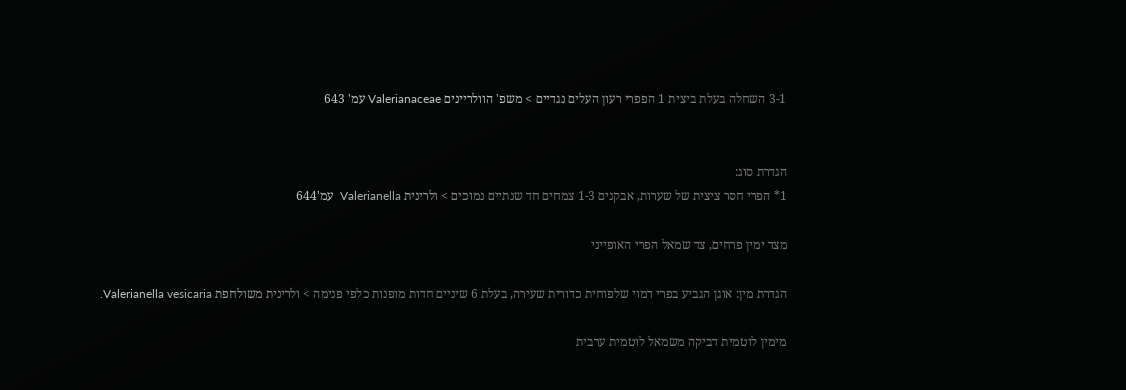3-1 השחלה בעלת ביצית 1 הפפרי רעון העלים נגדיים > משפ' הוולריינים Valerianaceae עמ' 643


הגדרת סוג:
1* הפרי חסר ציצית של שערות, אבקנים 1-3 צמחים חד שנתיים נמוכים > ולרינית Valerianella  עמ'644

מצד ימין פרחים, צד שמאל הפרי האופייני

הגדרת מין: אוגן הגביע בפרי דמוי שלפוחית כדורית שעירה, בעלת 6 שיניים חדות מופנות כלפי פנימה > ולרינית משולחפת Valerianella vesicaria.

מימין לוטמית דביקה משמאל לוטמית ערבית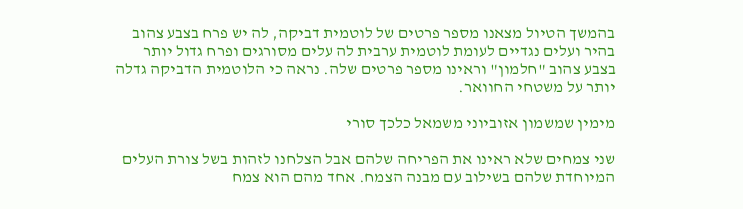בהמשך הטיול מצאנו מספר פרטים של לוטמית דביקה, לה יש פרח בצבע צהוב בהיר ועלים נגדיים לעומת לוטמית ערבית לה עלים מסורגים ופרח גדול יותר בצבע צהוב "חלמון" וראינו מספר פרטים שלה. נראה כי הלוטמית הדביקה גדלה יותר על משטחי החוואר.

מימין שמשמון אזוביוני משמאל כלכך סורי

שני צמחים שלא ראינו את הפריחה שלהם אבל הצלחנו לזהות בשל צורת העלים המיוחדת שלהם בשילוב עם מבנה הצמח. אחד מהם הוא צמח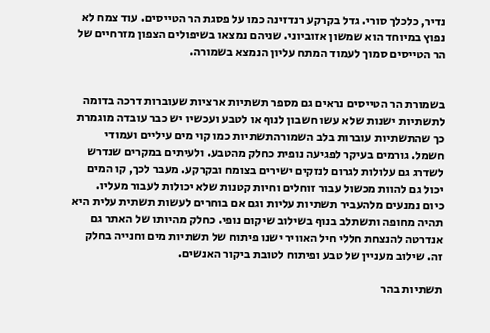נדיר, כלכלך סורי. גדל בקרקע רנדזינה כמו על פסגת הר הטייסים. עוד צמח לא נפוץ במיוחד הוא שמשון אזוביוני. שניהם נמצאו בשיפולים הצפון מזרחיים של הר הטייסים סמוך לעמוד המתח עליון הנמצא בשמורה.


בשמורת הר הטייסים נראים גם מספר תשתיות ארציות שעוברות דרכה בדומה לתשתיות ישנות שלא עשו חשבון לנוף או לטבע ועכשיו יש כבר עובדה מוגמרת כך שהתשתיות עוברות בלב השמורהתשתיות כמו קוי מים עיליים ועמודי חשמל. גורמים בעיקר לפגיעה נופית כחלק מהטבע. ולעיתים במקרים שנדרש לשדרג גם עלולות לגרום לנזקים ישירים בצומח ובקרקע. מעבר לכך, קו המים יכול גם להוות מכשול עבור זוחלים וחיות קטנות שלא יכולות לעבור מעליו.  כיום נמנעים מלהעביר תשתיות עליות וגם אם בוחרים לעשות תשתית עלית היא תהיה מחופה ותשתלב בנוף בשילוב שיקום נופי. כחלק מהיותו של האתר גם אנדרטה להנצחת חללי חיל האוויר ישנו פיתוח של תשתיות מים וחנייה בחלק זה. שילוב מעניין של טבע ופיתוח לטובת ביקור האנשים.

תשתיות בהר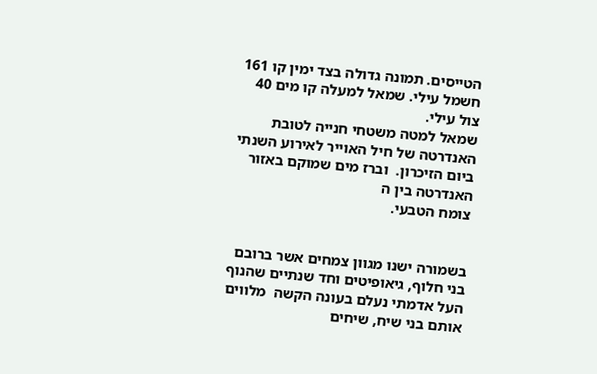הטייסים. תמונה גדולה בצד ימין קו 161 חשמל עילי. שמאל למעלה קו מים 40 צול עילי.
שמאל למטה משטחי חנייה לטובת האנדרטה של חיל האוייר לאירוע השנתי ביום הזיכרון.  וברז מים שמוקם באזור האנדרטה בין ה
צומח הטבעי.


בשמורה ישנו מגוון צמחים אשר ברובם בני חלוף, גיאופיטים וחד שנתיים שהנוף העל אדמתי נעלם בעונה הקשה  מלווים אותם בני שיח, שיחים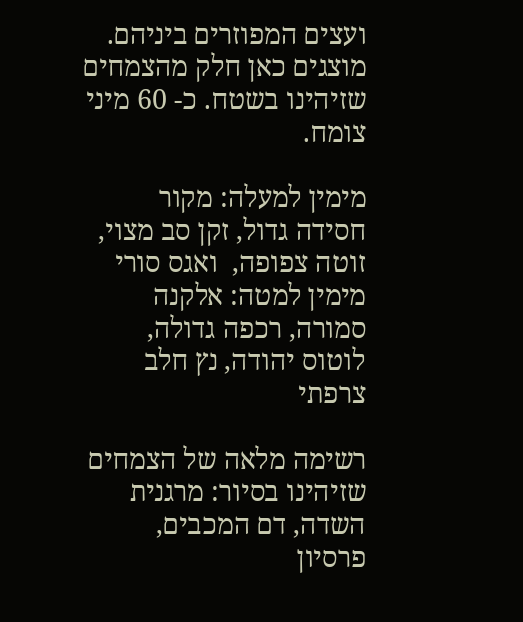ועצים המפוזרים ביניהם. מוצגים כאן חלק מהצמחים שזיהינו בשטח. כ- 60 מיני צומח.

מימין למעלה: מקור חסידה גדול, זקן סב מצוי, זוטה צפופה,  ואגס סורי
מימין למטה: אלקנה סמורה, רכפה גדולה, לוטוס יהודה, נץ חלב צרפתי

רשימה מלאה של הצמחים שזיהינו בסיור: מרגנית השדה, דם המכבים, פרסיון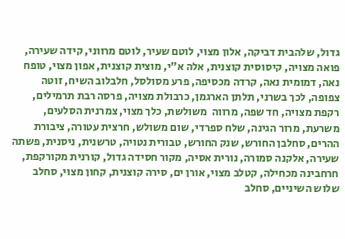גדול, שלהבית דביקה, אלון מצוי, לוטם שעיר, לוטם מרווני, קידה שעירה, פואה מצויה, קיסוסית קוצנית, אלה א"י, מוצית קוצנית, אפון מצוי, טופח נאה, דמומית נאה, קרדה מכסיפה, פרע מסולסל, חלבלוב השיח, זוטה צפופה, לכך בשרני, תלתן הארגמן, כרבולת מצויה, פרסה רבת תרמילים, רקפת מצויה, חד שפה, מרווה  משולשת, כלך מצוי, צמרנית הסלעים, משרעת, מרור הגינה, שלח ספרדי, שום משולש, חרצית עטורה, ציבורת ההרים, סחלבן החורש, שנק החורש, טבורית נטויה, טרשנית, ניסנית, פשתה שעירה, אלקנה סמורה, נורית אסיה, מקור חסידה גדול, קורנית מקורקפת, חרחבינה מכחילה, קטלב מצוי, אורן ים, סירה קוצנית, קחון מצוי, סחלב שלוש השיניים, סחלב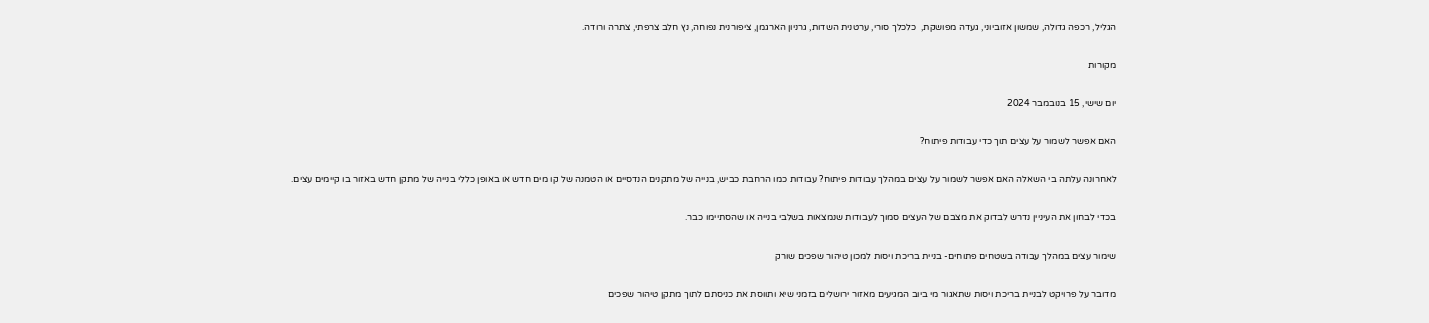הגליל, רכפה גדולה, שמשון אזוביוני, געדה מפושקת,  כלכלך סורי, ערטנית השדות, גרניון הארגמן, ציפורנית נפוחה, נץ חלב צרפתי, צתרה ורודה.

מקורות

יום שישי, 15 בנובמבר 2024

האם אפשר לשמור על עצים תוך כדי עבודות פיתוח?

לאחרונה עלתה בי השאלה האם אפשר לשמור על עצים במהלך עבודות פיתוח? עבודות כמו הרחבת כביש, בנייה של מתקנים הנדסיים או הטמנה של קו מים חדש או באופן כללי בנייה של מתקן חדש באזור בו קיימים עצים.

בכדי לבחון את העיניין נדרש לבדוק את מצבם של העצים סמוך לעבודות שנמצאות בשלבי בנייה או שהסתיימו כבר.

שימור עצים במהלך עבודה בשטחים פתוחים- בניית בריכת ויסות למכון טיהור שפכים שורק

מדובר על פרויקט לבניית בריכת ויסות שתאגור מי ביוב המגיעים מאזור ירושלים בזמני שיא ותווסת את כניסתם לתוך מתקן טיהור שפכים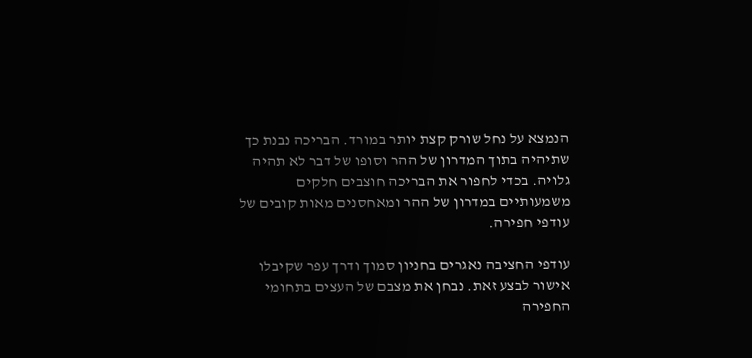הנמצא על נחל שורק קצת יותר במורד. הבריכה נבנת כך שתיהיה בתוך המדרון של ההר וסופו של דבר לא תהיה גלויה. בכדי לחפור את הבריכה חוצבים חלקים משמעותיים במדרון של ההר ומאחסנים מאות קובים של עודפי חפירה.

עודפי החציבה נאגרים בחניון סמוך ודרך עפר שקיבלו אישור לבצע זאת. נבחן את מצבם של העצים בתחומי החפירה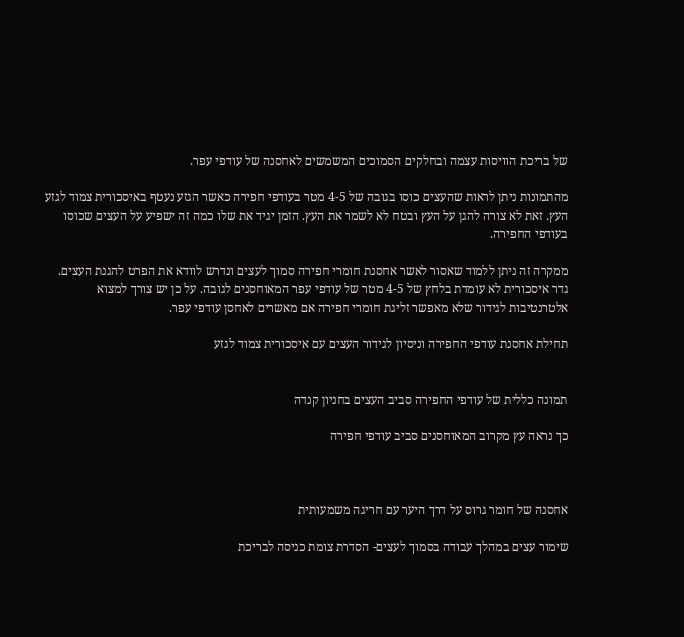של בריכת הוויסות עצמה ובחלקים הסמוכים המשמשים לאחסנה של עודפי עפר.

מהתמונות ניתן לראות שהעצים כוסו בגובה של 4-5 מטר בעודפי חפירה כאשר הגזע נעטף באיסכורית צמוד לגזע העץ. זאת לא צורה להגן על העץ ובטח לא לשמר את העץ. הזמן יגיד את שלו כמה זה ישפיע על העצים שכוסו בעודפי החפירה.

ממקרה זה ניתן ללמוד שאסור לאשר אחסנת חומרי חפירה סמוך לעצים ונדרש לוודא את הפרט להגנת העצים. גדר איסכורית לא עומדת בלחץ של 4-5 מטר של עודפי עפר המאוחסנים לגובה. על כן יש צורך למצוא אלטרנטיבות לגידור שלא מאפשר זליגת חומרי חפירה אם מאשרים לאחסן עודפי עפר.

תחילת אחסנת עודפי החפירה וניסיון לגידור העצים עם איסכורית צמוד לגזע


תמונה כללית של עודפי החפירה סביב העצים בחניון קנדה

כך נראה עץ מקרוב המאוחסנים סביב עודפי חפירה



אחסנה של חומר גרוס על דרך היער עם חריגה משמעותית

שימור עצים במהלך עבודה בסמוך לעצים- הסדרת צומת כניסה לבריכת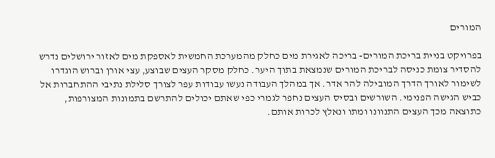המורים

בפרויקט בניית בריכת המורים- בריכה לאגירת מים כחלק מהמערכת החמשית לאספקת מים לאזור ירושלים נדרש להסדיר צומת כניסה לבריכת המורים שנמצאת בתוך היער. כחלק מסקר העצים שבוצע, עצי אורן וברוש הוגדרו לשימור לאורך הדרך המובילה להר אדר. אך במהלך העבודה נעשו עבודות עפר לצורך סלילת נתיבי ההתחברות אל כביש הגישה הפנימי. השורשים ובסיס העצים נחפר לגמרי כפי שאתם יכולים להתרשם בתמונות המצורפות, כתוצאה מכך העצים התנוונו ומתו ונאלץ לכרות אותם.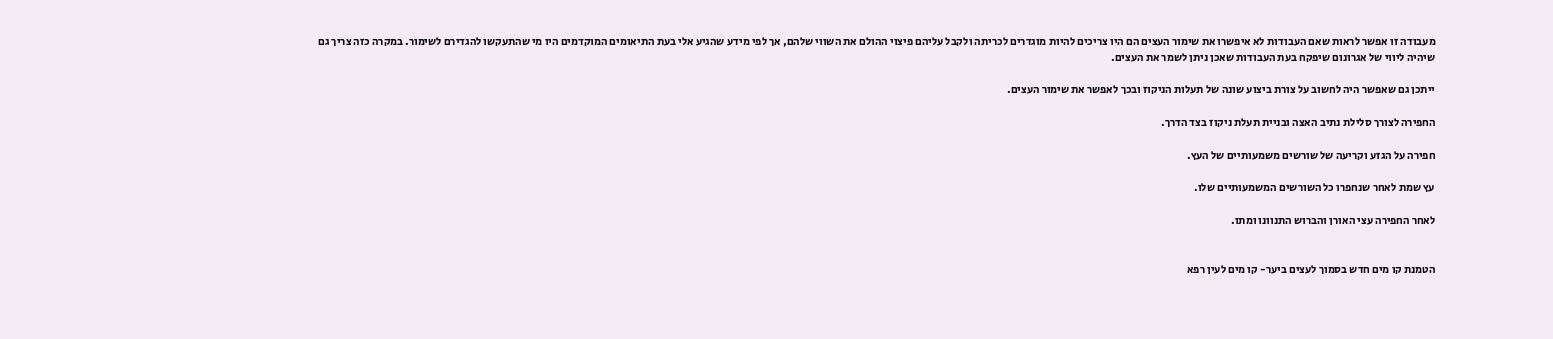מעבודה זו אפשר לראות שאם העבודות לא איפשרו את שימור העצים הם היו צריכים להיות מוגדרים לכריתה ולקבל עליהם פיצוי ההולם את השווי שלהם, אך לפי מידע שהגיע אלי בעת התיאומים המוקדמים היו מי שהתעקשו להגדירם לשימור. במקרה כזה צריך גם שיהיה ליווי של אגרונום שיפקח בעת העבודות שאכן ניתן לשמר את העצים.

ייתכן גם שאפשר היה לחשוב על צורת ביצוע שונה של תעלות הניקוז ובכך לאפשר את שימור העצים.

החפירה לצורך סלילת נתיב האצה ובניית תעלת ניקוז בצד הדרך.

חפירה על הגזע וקריעה של שורשים משמעותיים של העץ.

עץ שמת לאחר שנחפרו כל השורשים המשמעותיים שלו.

לאחר החפירה עצי האורן והברוש התנוונו ומתו.


הטמנת קו מים חדש בסמוך לעצים ביער- קו מים לעין רפא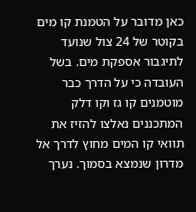כאן מדובר על הטמנת קו מים בקוטר של 24 צול שנועד לתיגבור אספקת מים. בשל העובדה כי על הדרך כבר מוטמנים קו גז וקו דלק המתכננים נאלצו להזיז את תוואי קו המים מחוץ לדרך אל מדרון שנמצא בסמוך. נערך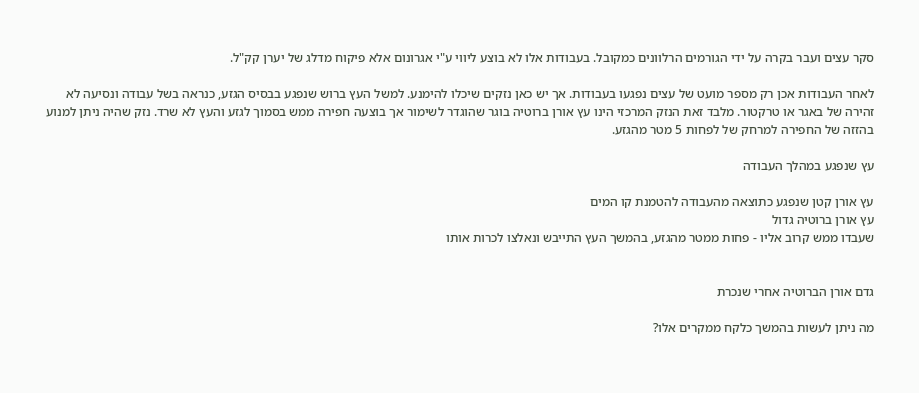סקר עצים ועבר בקרה על ידי הגורמים הרלוונים כמקובל. בעבודות אלו לא בוצע ליווי ע"י אגרונום אלא פיקוח מדלג של יערן קק"ל.

לאחר העבודות אכן רק מספר מועט של עצים נפגעו בעבודות. אך יש כאן נזקים שיכלו להימנע. למשל העץ ברוש שנפגע בבסיס הגזע, כנראה בשל עבודה ונסיעה לא זהירה של באגר או טרקטור. מלבד זאת הנזק המרכזי הינו עץ אורן ברוטיה בוגר שהוגדר לשימור אך בוצעה חפירה ממש בסמוך לגזע והעץ לא שרד. נזק שהיה ניתן למנוע בהזזה של החפירה למרחק של לפחות 5 מטר מהגזע.

עץ שנפגע במהלך העבודה

עץ אורן קטן שנפגע כתוצאה מהעבודה להטמנת קו המים
עץ אורן ברוטיה גדול
שעבדו ממש קרוב אליו - פחות ממטר מהגזע, בהמשך העץ התייבש ונאלצו לכרות אותו


גדם אורן הברוטיה אחרי שנכרת

מה ניתן לעשות בהמשך כלקח ממקרים אלו?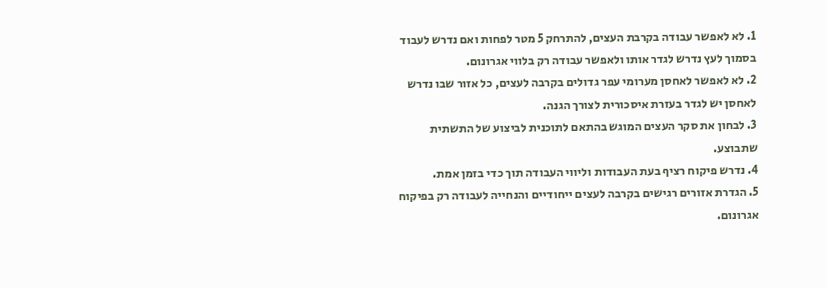1. לא לאפשר עבודה בקרבת העצים, להתרחק 5 מטר לפחות ואם נדרש לעבוד בסמוך לעץ נדרש לגדר אותו ולאפשר עבודה רק בלווי אגרונום.
2. לא לאפשר לאחסן מערומי עפר גדולים בקרבה לעצים, כל אזור שבו נדרש לאחסן יש לגדר בעזרת איסכורית לצורך הגנה.
3. לבחון את סקר העצים המוגש בהתאם לתוכנית לביצוע של התשתית שתבוצע.
4. נדרש פיקוח רציף בעת העבודות וליווי העבודה תוך כדי בזמן אמת.
5. הגדרת אזורים רגישים בקרבה לעצים ייחודיים והנחייה לעבודה רק בפיקוח אגרונום.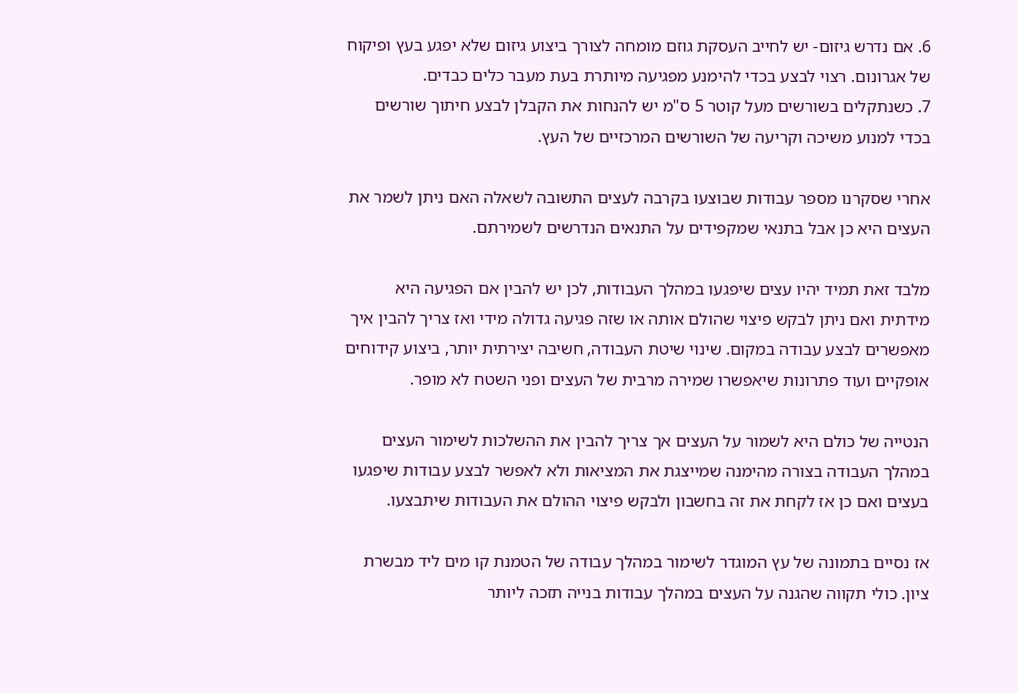6. אם נדרש גיזום- יש לחייב העסקת גוזם מומחה לצורך ביצוע גיזום שלא יפגע בעץ ופיקוח של אגרונום. רצוי לבצע בכדי להימנע מפגיעה מיותרת בעת מעבר כלים כבדים.
7. כשנתקלים בשורשים מעל קוטר 5 ס"מ יש להנחות את הקבלן לבצע חיתוך שורשים בכדי למנוע משיכה וקריעה של השורשים המרכזיים של העץ.

אחרי שסקרנו מספר עבודות שבוצעו בקרבה לעצים התשובה לשאלה האם ניתן לשמר את העצים היא כן אבל בתנאי שמקפידים על התנאים הנדרשים לשמירתם.

מלבד זאת תמיד יהיו עצים שיפגעו במהלך העבודות, לכן יש להבין אם הפגיעה היא מידתית ואם ניתן לבקש פיצוי שהולם אותה או שזה פגיעה גדולה מידי ואז צריך להבין איך מאפשרים לבצע עבודה במקום. שינוי שיטת העבודה, חשיבה יצירתית יותר, ביצוע קידוחים אופקיים ועוד פתרונות שיאפשרו שמירה מרבית של העצים ופני השטח לא מופר.

הנטייה של כולם היא לשמור על העצים אך צריך להבין את ההשלכות לשימור העצים במהלך העבודה בצורה מהימנה שמייצגת את המציאות ולא לאפשר לבצע עבודות שיפגעו בעצים ואם כן אז לקחת את זה בחשבון ולבקש פיצוי ההולם את העבודות שיתבצעו.

אז נסיים בתמונה של עץ המוגדר לשימור במהלך עבודה של הטמנת קו מים ליד מבשרת ציון. כולי תקווה שהגנה על העצים במהלך עבודות בנייה תזכה ליותר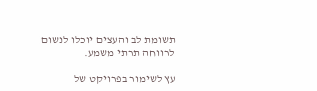תשומת לב והעצים יוכלו לנשום לרווחה תרתי משמע.

עץ לשימור בפרויקט של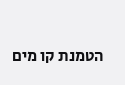הטמנת קו מים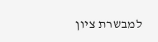למבשרת ציון